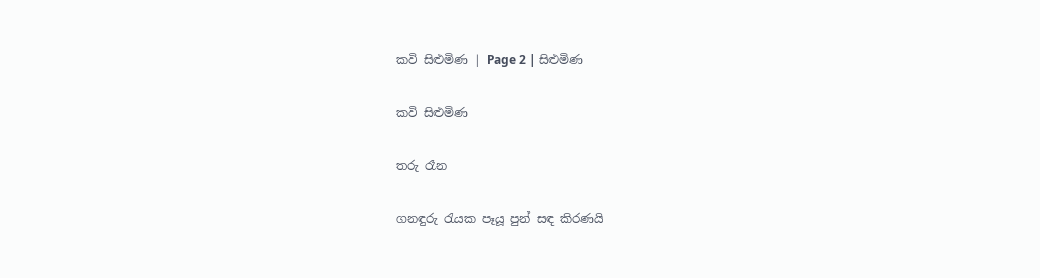කවි සිළුමිණ | Page 2 | සිළුමිණ

කවි සිළුමිණ

තරු රෑන

ගනඳුරු රැයක පෑයූ පුන් සඳ කිරණයි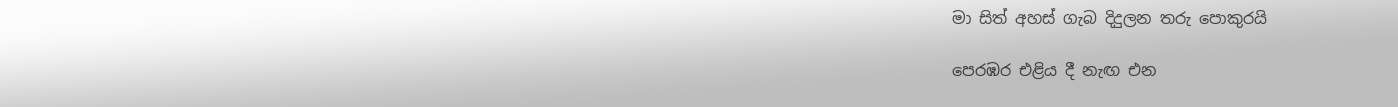මා සිත් අහස් ගැබ දිදුලන තරු පොකුරයි

පෙරඹර එළිය දී නැඟ එන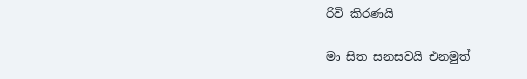රිවි කිරණයි

මා සිත සනසවයි එනමුත්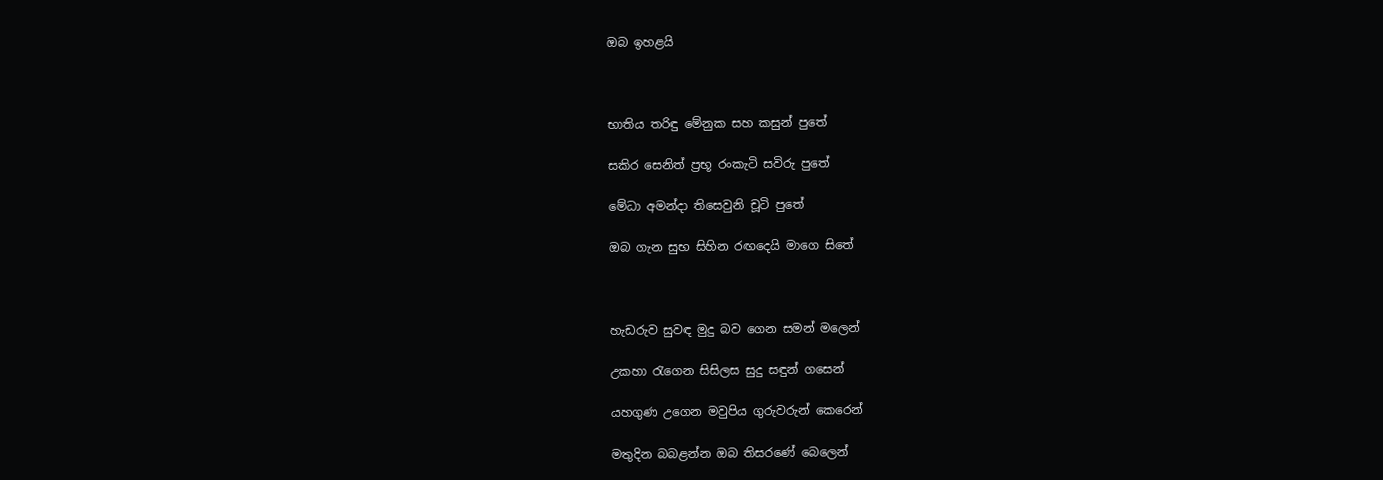ඔබ ඉහළයි



භාතිය තරිඳු මේනුක සහ කසුන් පුතේ

සකිර සෙනිත් ප්‍රභූ රංකැටි සවිරු පුතේ

මේධා අමන්දා තිසෙවුනි චූටි පුතේ

ඔබ ගැන සුභ සිහින රඟදෙයි මාගෙ සිතේ



හැඩරුව සුවඳ මුදු බව ගෙන සමන් මලෙන්

උකහා රැගෙන සිසිලස සුදු සඳුන් ගසෙන්

යහගුණ උගෙන මවුපිය ගුරුවරුන් කෙරෙන්

මතුදින බබළන්න ඔබ තිසරණේ බෙලෙන්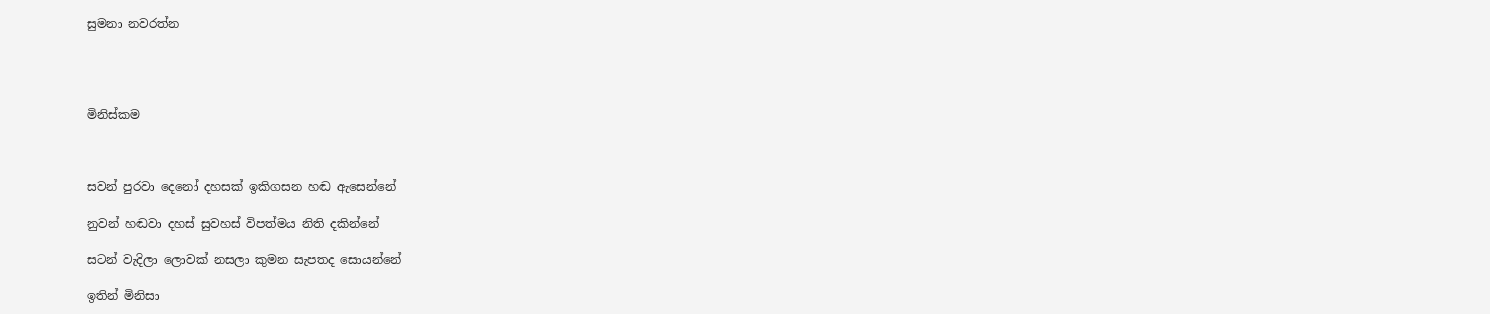සුමනා නවරත්න




මිනිස්කම



සවන් පුරවා දෙනෝ දහසක් ඉකිගසන හඬ ඇසෙන්නේ

නුවන් හඬවා දහස් සුවහස් විපත්මය නිති දකින්නේ

සටන් වැදිලා ලොවක් නසලා කුමන සැපතද සොයන්නේ

ඉතින් මිනිසා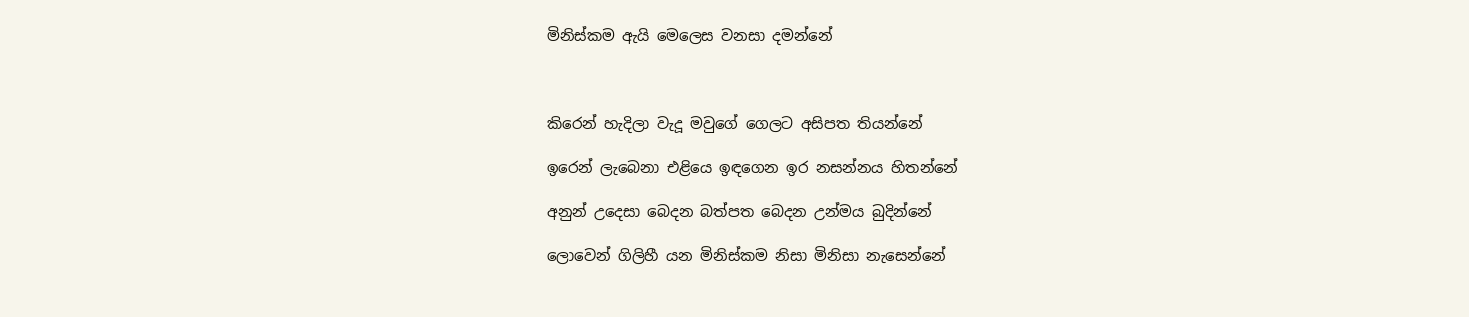මිනිස්කම ඇයි මෙලෙස වනසා දමන්නේ



කිරෙන් හැදිලා වැදූ මවුගේ ගෙලට අසිපත තියන්නේ

ඉරෙන් ලැබෙනා එළියෙ ඉඳගෙන ඉර නසන්නය හිතන්නේ

අනුන් උදෙසා බෙදන බත්පත බෙදන උන්මය බුදින්නේ

ලොවෙන් ගිලිහී යන මිනිස්කම නිසා මිනිසා නැසෙන්නේ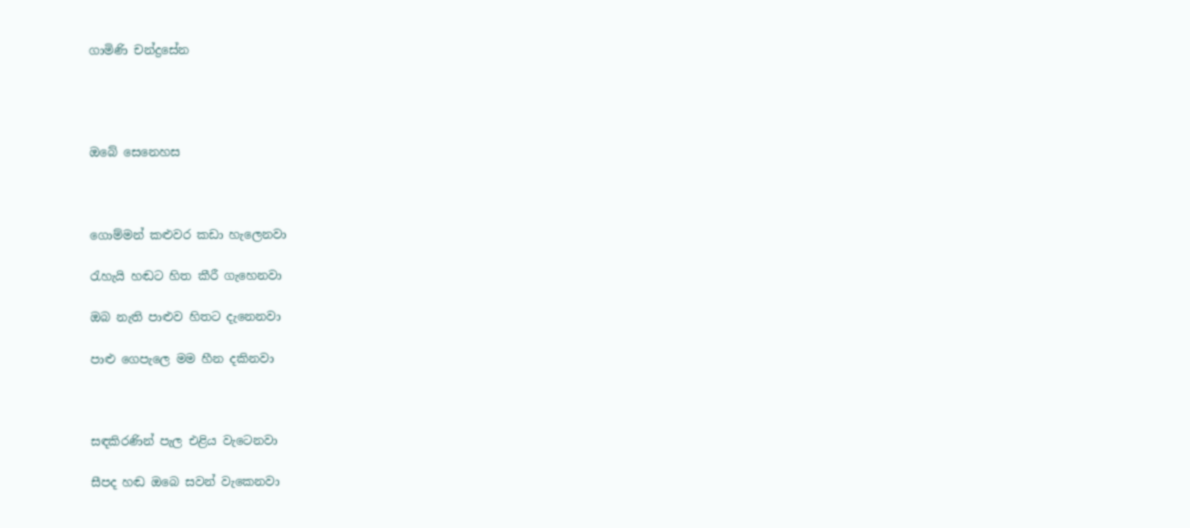ගාමිණි චන්ද්‍රසේන




ඔබේ සෙනෙහස



ගොම්මන් කළුවර කඩා හැලෙනවා

රැහැයි හඬට හිත කීරී ගැහෙනවා

ඔබ නැති පාළුව හිතට දැනෙනවා

පාළු ගෙපැලෙ මම හීන දකිනවා



සඳකිරණින් පැල එළිය වැටෙනවා

සීපද හඬ ඔබෙ සවන් වැකෙනවා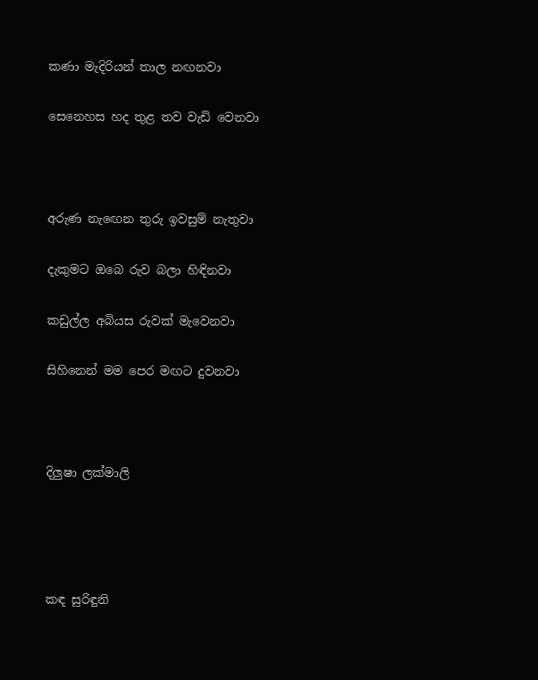කණා මැදිරියන් තාල නඟනවා

සෙනෙහස හද තුළ තව වැඩි වෙනවා



අරුණ නැඟෙන තුරු ඉවසුම් නැතුවා

දැකුමට ඔබෙ රුව බලා හිඳිනවා

කඩුල්ල අබියස රුවක් මැවෙනවා

සිහිනෙන් මම පෙර මඟට දුවනවා



දිලුෂා ලක්මාලි




කඳ සුරිඳුනි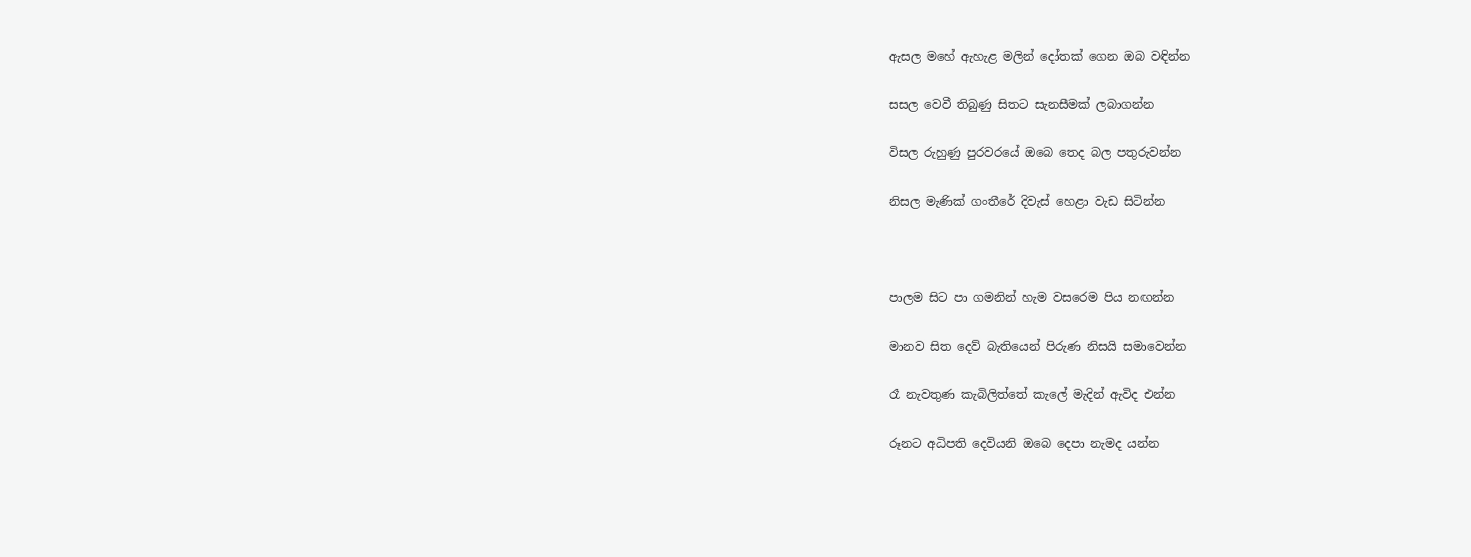ඇසල මහේ ඇහැළ මලින් දෝතක් ගෙන ඔබ වඳින්න

සසල වෙවී තිබුණු සිතට සැනසීමක් ලබාගන්න

විසල රුහුණු පුරවරයේ ඔබෙ තෙද බල පතුරුවන්න

නිසල මැණික් ගංතීරේ දිවැස් හෙළා වැඩ සිටින්න



පාලම සිට පා ගමනින් හැම වසරෙම පිය නඟන්න

මානව සිත දෙව් බැතියෙන් පිරුණ නිසයි සමාවෙන්න

රෑ නැවතුණ කැබිලිත්තේ කැලේ මැදින් ඇවිද එන්න

රූනට අධිපති දෙවියනි ඔබෙ දෙපා නැමද යන්න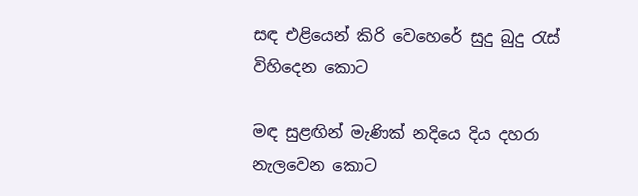සඳ එළියෙන් කිරි වෙහෙරේ සුදු බුදු රැස් විහිදෙන කොට

මඳ සුළඟින් මැණික් නදියෙ දිය දහරා නැලවෙන කොට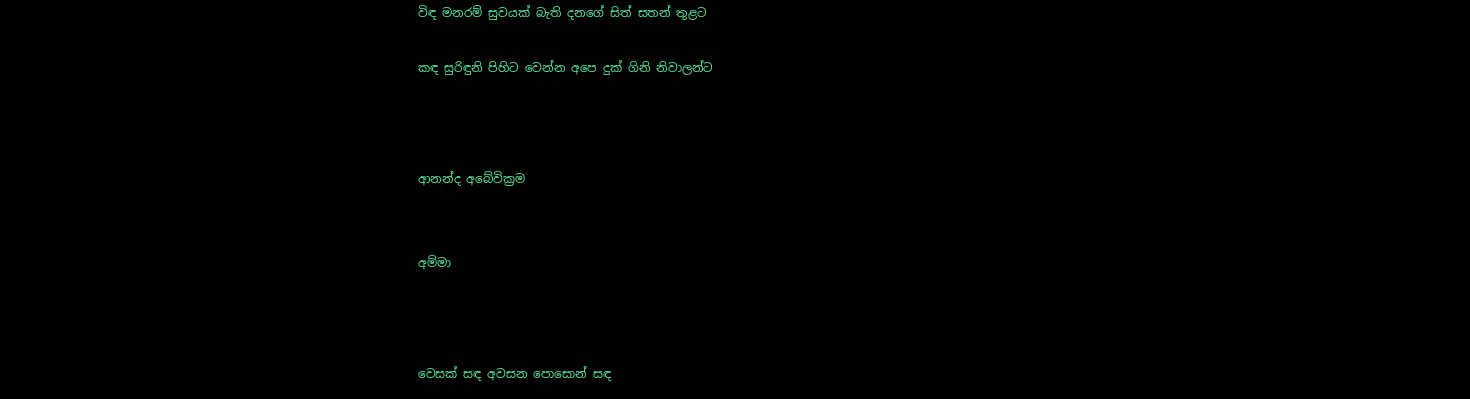විඳ මනරම් සුවයක් බැති දනගේ සිත් සතන් තුළට

කඳ සුරිඳුනි පිහිට වෙන්න අපෙ දුක් ගිනි නිවාලන්ට



ආනන්ද අබේවික්‍රම


අම්මා



වෙසක් සඳ අවසන පොසොන් සඳ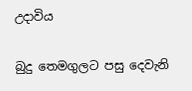උදාවිය

බුදු තෙමගුලට පසු දෙවැනි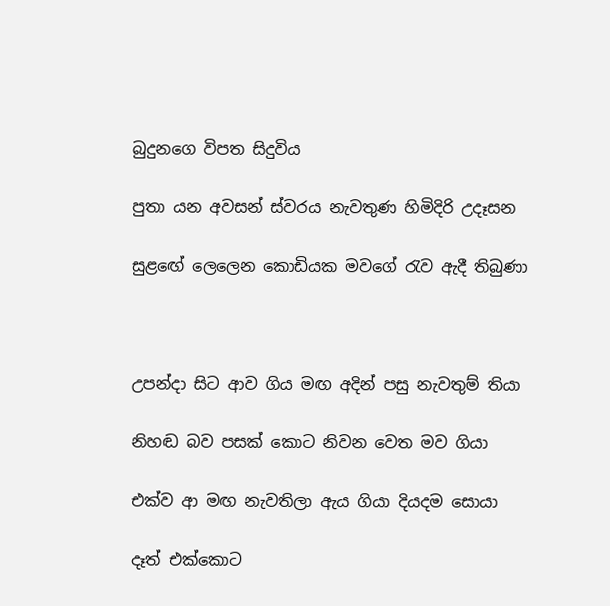බුදුනගෙ විපත සිදුවිය

පුතා යන අවසන් ස්වරය නැවතුණ හිමිදිරි උදෑසන

සුළඟේ ලෙලෙන කොඩියක මවගේ රැව ඇදී තිබුණා



උපන්දා සිට ආව ගිය මඟ අදින් පසු නැවතුම් තියා

නිහඬ බව පසක් කොට නිවන වෙත මව ගියා

එක්ව ආ මඟ නැවතිලා ඇය ගියා දියදම සොයා

දෑත් එක්කොට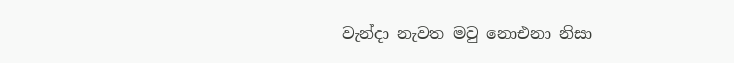වැන්දා නැවත මවු නොඑනා නිසා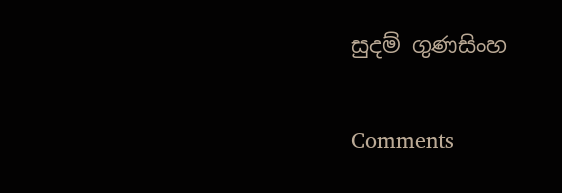සුදම් ගුණසිංහ

Comments